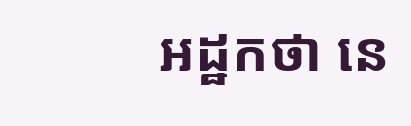អដ្ឋកថា នេ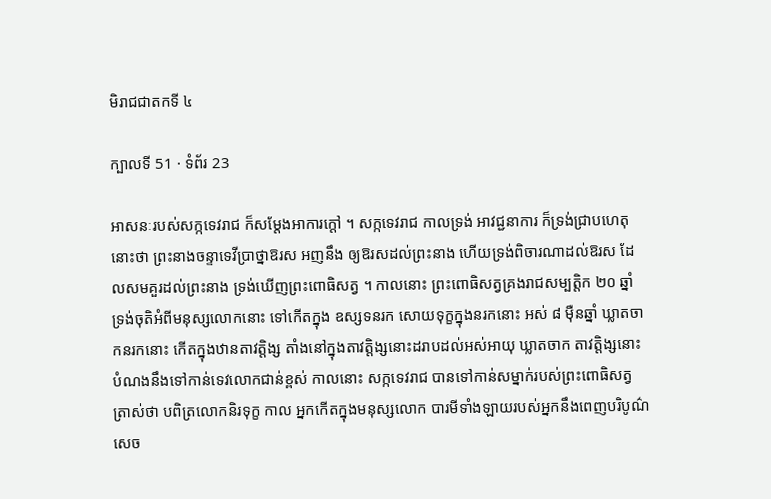មិរាជជាតកទី ៤

ក្បាលទី 51 · ទំព័រ 23

អាសនៈរបស់សក្កទេវរាជ ក៏សម្តែងអាការក្តៅ ។ សក្កទេវរាជ កាលទ្រង់ អាវជ្ជនាការ ក៏ទ្រង់ជ្រាបហេតុនោះថា ព្រះនាងចន្ទាទេវីប្រាថ្នាឱរស អញនឹង ឲ្យឱរសដល់ព្រះនាង ហើយទ្រង់ពិចារណាដល់ឱរស ដែលសមគួរដល់ព្រះនាង ទ្រង់ឃើញព្រះពោធិសត្វ ។ កាលនោះ ព្រះពោធិសត្វគ្រងរាជសម្បត្តិក ២០ ឆ្នាំ ទ្រង់ចុតិអំពីមនុស្សលោកនោះ ទៅកើតក្នុង ឧស្សទនរក សោយទុក្ខក្នុងនរកនោះ អស់ ៨ ម៉ឺនឆ្នាំ ឃ្លាតចាកនរកនោះ កើតក្នុងឋានតាវត្តិង្ស តាំងនៅក្នុងតាវត្តិង្សនោះដរាបដល់អស់អាយុ ឃ្លាតចាក តាវត្តិង្សនោះ បំណងនឹងទៅកាន់ទេវលោកជាន់ខ្ពស់ កាលនោះ សក្កទេវរាជ បានទៅកាន់សម្នាក់របស់ព្រះពោធិសត្វ ត្រាស់ថា បពិត្រលោកនិរទុក្ខ កាល អ្នកកើតក្នុងមនុស្សលោក បារមីទាំងឡាយរបស់អ្នកនឹងពេញបរិបូណ៌ សេច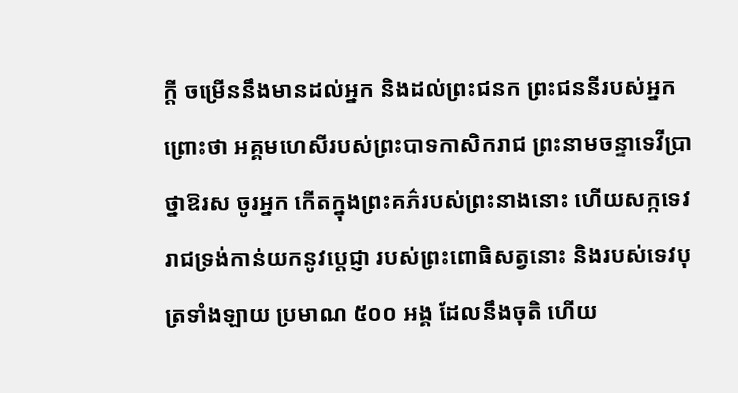ក្តី ចម្រើននឹងមានដល់អ្នក និងដល់ព្រះជនក ព្រះជននីរបស់អ្នក ព្រោះថា អគ្គមហេសីរបស់ព្រះបាទកាសិករាជ ព្រះនាមចន្ទាទេវីប្រាថ្នាឱរស ចូរអ្នក កើតក្នុងព្រះគភ៌របស់ព្រះនាងនោះ ហើយសក្កទេវរាជទ្រង់កាន់យកនូវប្តេជ្ញា របស់ព្រះពោធិសត្វនោះ និងរបស់ទេវបុត្រទាំងឡាយ ប្រមាណ ៥០០ អង្គ ដែលនឹងចុតិ ហើយ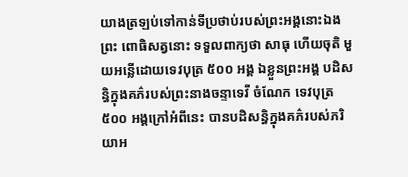យាងត្រឡប់ទៅកាន់ទីប្រថាប់របស់ព្រះអង្គនោះឯង ព្រះ ពោធិសត្វនោះ ទទួលពាក្យថា សាធុ ហើយចុតិ មួយអន្លើដោយទេវបុត្រ ៥០០ អង្គ ឯខ្លួនព្រះអង្គ បដិសន្ធិក្នុងគភ៌របស់ព្រះនាងចន្ទាទេវី ចំណែក ទេវបុត្រ ៥០០ អង្គក្រៅអំពីនេះ បានបដិសន្ធិក្នុងគភ៌របស់ភរិយាអ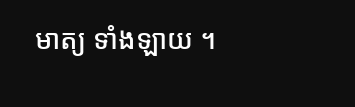មាត្យ ទាំងឡាយ ។